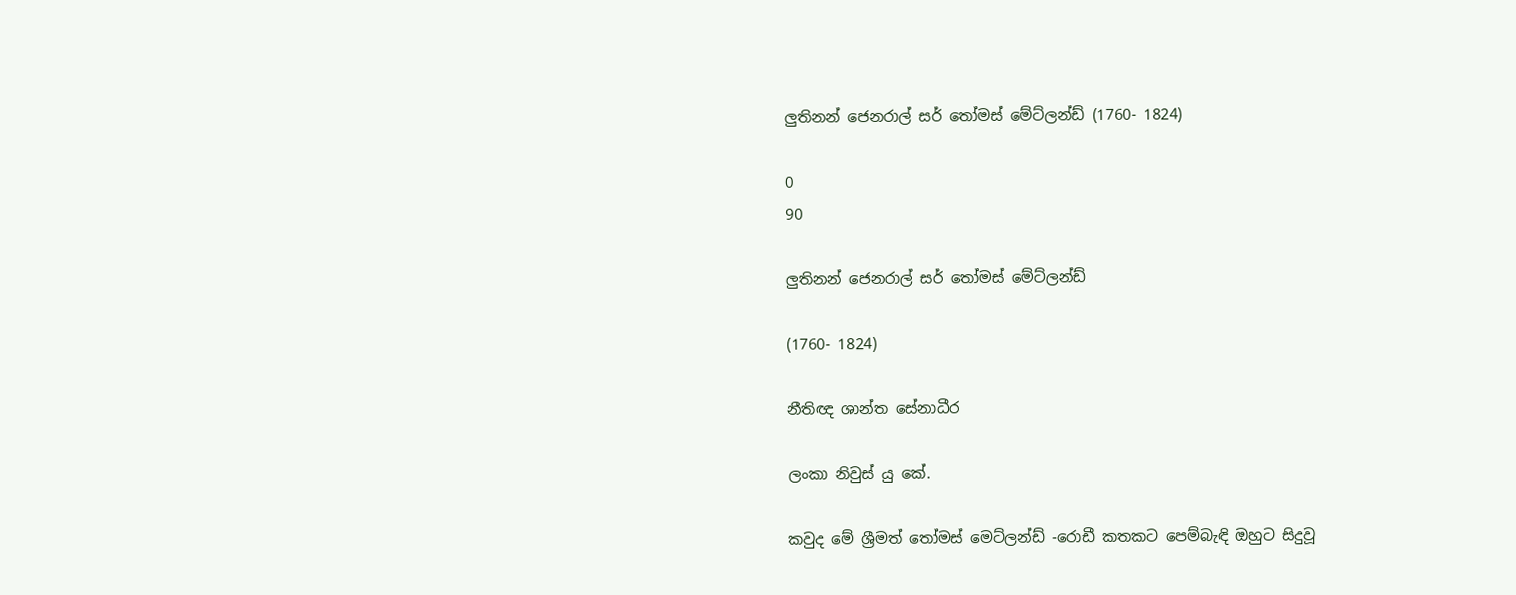ලුතිනන් ජෙනරාල් සර් තෝමස් මේට්ලන්ඩ් (1760- 1824)

0
90

ලුතිනන් ජෙනරාල් සර් තෝමස් මේට්ලන්ඩ්

(1760- 1824)

නීතිඥ ශාන්ත සේනාධීර

ලංකා නිවුස් යු කේ.

කවුද මේ ශ්‍රීමත් තෝමස් මෙට්ලන්ඩ් -රොඩී කතකට පෙම්බැඳි ඔහුට සිදුවූ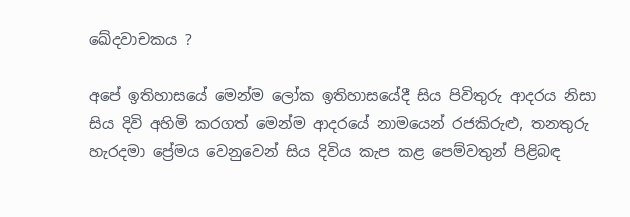ඛේදවාචකය ?

අපේ ඉතිහාසයේ මෙන්ම ලෝක ඉතිහාසයේදී සිය පිවිතුරු ආදරය නිසා සිය දිවි අහිමි කරගත් මෙන්ම ආදරයේ නාමයෙන් රජකිරුළු, තනතුරු හැරදමා ප්‍රේමය වෙනුවෙන් සිය දිවිය කැප කළ පෙම්වතුන් පිළිබඳ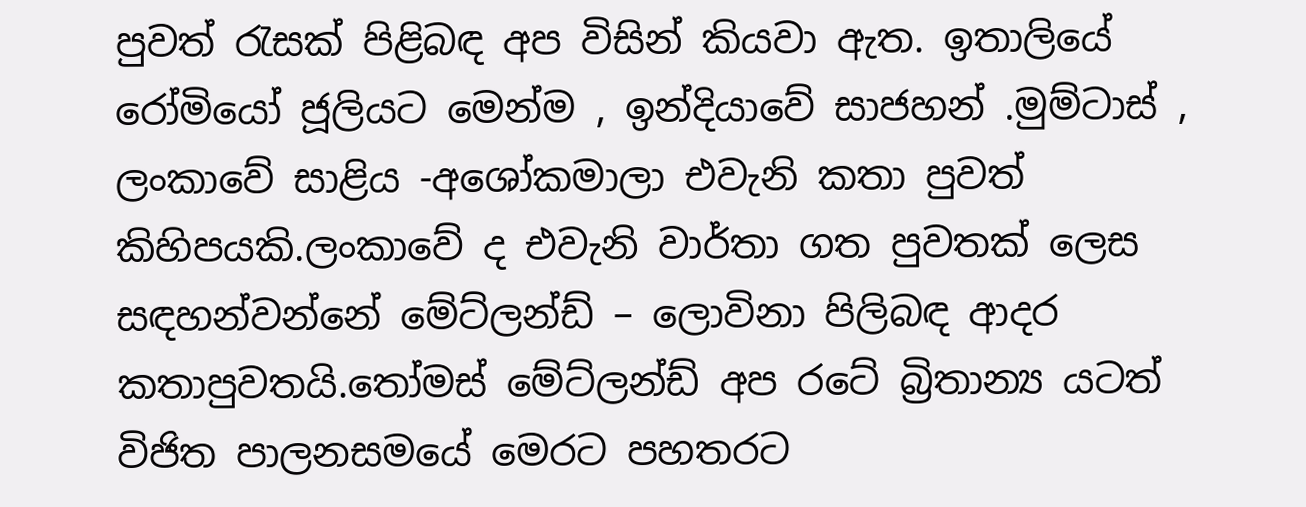පුවත් රැසක් පිළිබඳ අප විසින් කියවා ඇත. ඉතාලියේ රෝමියෝ ජූලියට මෙන්ම , ඉන්දියාවේ සාජහන් .මුම්ටාස් , ලංකාවේ සාළිය -අශෝකමාලා එවැනි කතා පුවත් කිහිපයකි.ලංකාවේ ද එවැනි වාර්තා ගත පුවතක් ලෙස සඳහන්වන්නේ මේට්ලන්ඩ් – ලොවිනා පිලිබඳ ආදර කතාපුවතයි.තෝමස් මේට්ලන්ඩ් අප රටේ බ්‍රිතාන්‍ය යටත් විජිත පාලනසමයේ මෙරට පහතරට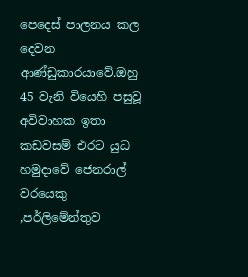පෙදෙස් පාලනය කල දෙවන ආණ්ඩුකාරයාවේ.ඔහු 45 වැනි වියෙහි පසුවූ අවිවාහක ඉතා කඩවසම් එරට යුධ හමුදාවේ ජෙනරාල් වරයෙකු ,පර්ලිමේන්තුව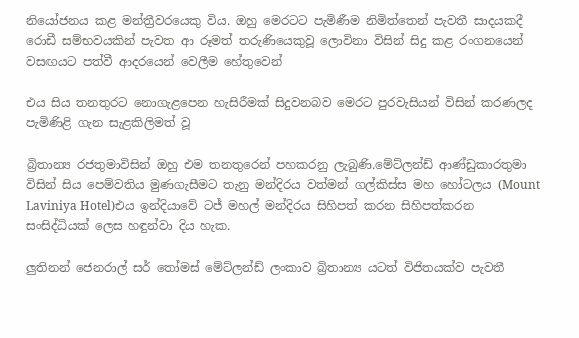නියෝජනය කළ මන්ත්‍රීවරයෙකු විය. ඔහු මෙරටට පැමිණීම නිමිත්තෙන් පැවතී සාදයකදී රොඩී සම්භවයකින් පැවත ආ රූමත් තරුණියෙකුවූ ලොවිනා විසින් සිදු කළ රංගනයෙන් වසඟයට පත්වී ආදරයෙන් වෙලීම හේතුවෙන්

එය සිය තනතුරට නොගැළපෙන හැසිරීමක් සිදුවනබව මෙරට පුරවැසියන් විසින් කරණලද පැමිණිළි ගැන සැළකිලිමත් වූ

බ්‍රිතාන්‍ය රජතුමාවිසින් ඔහු එම තනතුරෙන් පහකරනු ලැබුණි.මේට්ලන්ඩ් ආණ්ඩුකාරතුමා විසින් සිය පෙම්වතිය මුණගැසීමට තැනු මන්දිරය වත්මන් ගල්කිස්ස මහ හෝටලය (Mount Laviniya Hotel)එය ඉන්දියාවේ ටජ් මහල් මන්දිරය සිහිපත් කරන සිහිපත්කරන සංසිද්ධියක් ලෙස හඳුන්වා දිය හැක.

ලුතිනන් ජෙනරාල් සර් තෝමස් මේට්ලන්ඩ් ලංකාව බ්‍රිතාන්‍ය යටත් විජිතයක්ව පැවතී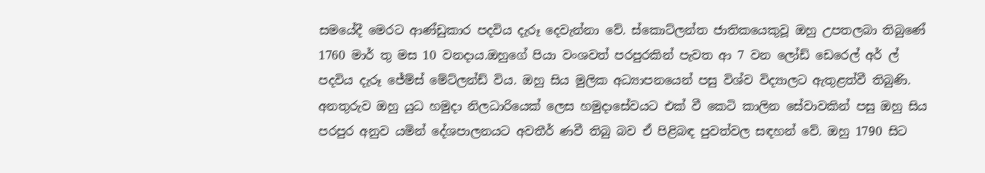සමයේදී මෙරට ආණ්ඩුකාර පදවිය දැරූ දෙවැන්නා වේ. ස්කොට්ලන්ත ජාතිකයෙකුවූ ඔහු උපතලබා තිබුණේ 1760 මාර් තු මස 10 වනදාය.ඔහුගේ පියා වංශවත් පරපුරකින් පැවත ආ 7 වන ලෝඩ් ඩෙරෙල් අර් ල් පදවිය දැරූ ජේම්ස් මේට්ලන්ඩ් විය. ඔහු සිය මුලික අධ්‍යාපනයෙන් පසු විශ්ව විද්‍යාලට ඇතුළත්වී තිබුණි. අනතුරුව ඔහු යුධ හමුදා නිලධාරියෙක් ලෙස හමුදාසේවයට එක් වී කෙටි කාලින සේවාවකින් පසු ඔහු සිය පරපුර අනුව යමින් දේශපාලනයට අවතීර් ණවී තිබු බව ඒ පිළිබඳ පුවත්වල සඳහන් වේ. ඔහු 1790 සිට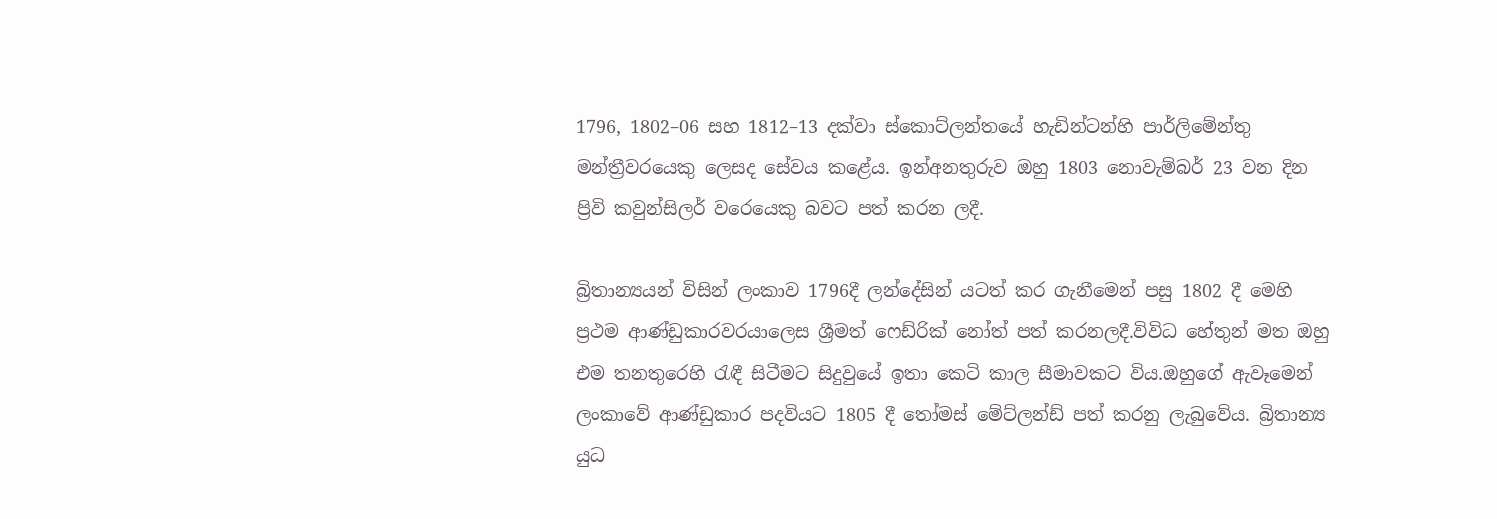1796, 1802–06 සහ 1812–13 දක්වා ස්කොට්ලන්තයේ හැඩින්ටන්හි පාර්ලිමේන්තු මන්ත්‍රීවරයෙකු ලෙසද සේවය කළේය. ඉන්අනතුරුව ඔහු 1803 නොවැම්බර් 23 වන දින ප්‍රිවි කවුන්සිලර් වරෙයෙකු බවට පත් කරන ලදී.

බ්‍රිතාන්‍යයන් විසින් ලංකාව 1796දී ලන්දේසින් යටත් කර ගැනීමෙන් පසු 1802 දී මෙහි ප්‍රථම ආණ්ඩුකාරවරයාලෙස ශ්‍රීමත් ෆෙඩ්රික් නෝත් පත් කරනලදී.විවිධ හේතුන් මත ඔහු එම තනතුරෙහි රැඳී සිටීමට සිදුවුයේ ඉතා කෙටි කාල සීමාවකට විය.ඔහුගේ ඇවෑමෙන් ලංකාවේ ආණ්ඩුකාර පදවියට 1805 දී තෝමස් මේට්ලන්ඩ් පත් කරනු ලැබුවේය. බ්‍රිතාන්‍ය යුධ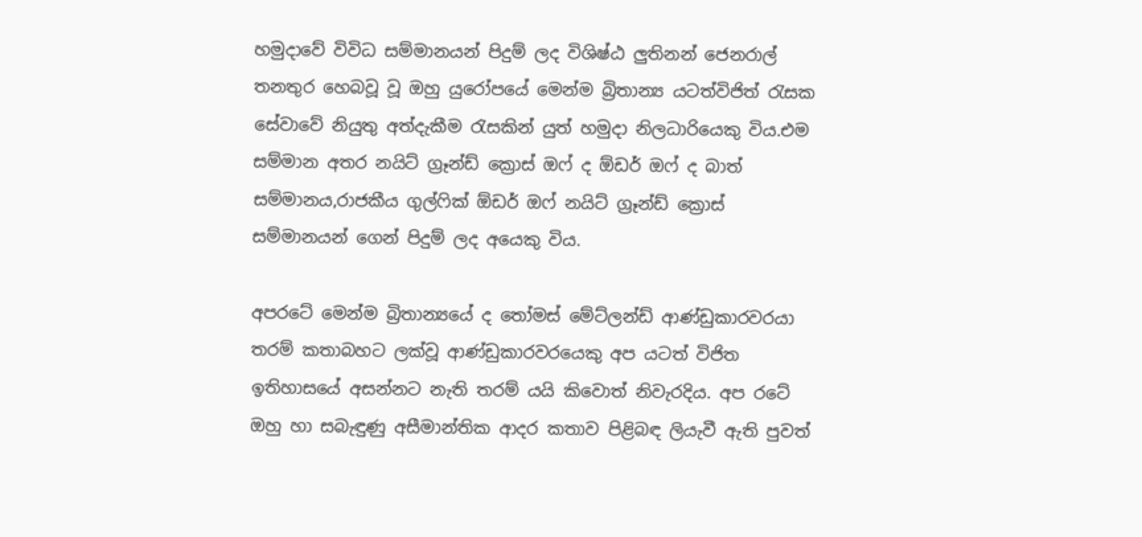හමුදාවේ විවිධ සම්මානයන් පිදුම් ලද විශිෂ්ඨ ලුතිනන් ජෙනරාල් තනතුර හෙබවූ වූ ඔහු යුරෝපයේ මෙන්ම බ්‍රිතාන්‍ය යටත්විජිත් රැසක සේවාවේ නියුතු අත්දැකීම රැසකින් යුත් හමුදා නිලධාරියෙකු විය.එම සම්මාන අතර නයිට් ග්‍රෑන්ඩ් ක්‍රොස් ඔෆ් ද ඕඩර් ඔෆ් ද බාත් සම්මානය,රාජකීය ගුල්ෆික් ඕඩර් ඔෆ් නයිට් ග්‍රෑන්ඩ් ක්‍රොස් සම්මානයන් ගෙන් පිදුම් ලද අයෙකු විය.

අපරටේ මෙන්ම බ්‍රිතාන්‍යයේ ද තෝමස් මේට්ලන්ඩ් ආණ්ඩුකාරවරයා තරම් කතාබහට ලක්වූ ආණ්ඩුකාරවරයෙකු අප යටත් විජිත ඉතිහාසයේ අසන්නට නැති තරම් යයි කිවොත් නිවැරදිය. අප රටේ ඔහු හා සබැඳුණු අසීමාන්තික ආදර කතාව පිළිබඳ ලියැවී ඇති පුවත්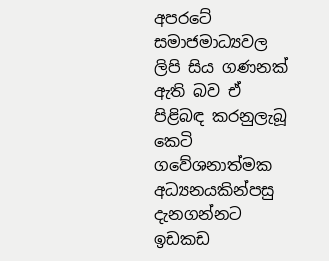අපරටේ සමාජමාධ්‍යවල ලිපි සිය ගණනක් ඇති බව ඒ පිළිබඳ කරනුලැබූ කෙටි ගවේශනාත්මක අධ්‍යනයකින්පසු දැනගන්නට ඉඩකඩ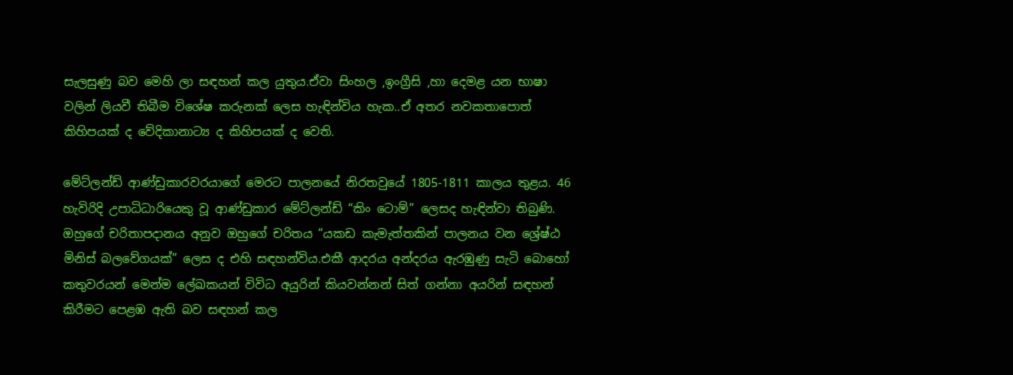සැලසුණු බව මෙහි ලා සඳහන් කල යුතුය.ඒවා සිංහල ,ඉංග්‍රීසි ,හා දෙමළ යන භාෂා වලින් ලියවී තිබීම විශේෂ කරුනක් ලෙස හැඳින්විය හැක..ඒ අතර නවකතාපොත් කිහිපයක් ද වේදිකානාට්‍ය ද කිහිපයක් ද වෙති.

මේට්ලන්ඩ් ආණ්ඩුකාරවරයාගේ මෙරට පාලනයේ නිරතවුයේ 1805-1811 කාලය තුළය. 46 හැවිරිදි උපාධිධාරියෙකු වූ ආණ්ඩුකාර මේට්ලන්ඩ් “කිං ටොම්” ලෙසද හැඳින්වා තිබුණි. ඔහුගේ චරිතාපදානය අනුව ඔහුගේ චරිතය “යකඩ කැමැත්තකින් පාලනය වන ශ්‍රේෂ්ඨ මිනිස් බලවේගයක්” ලෙස ද එහි සඳහන්විය.එකී ආදරය අන්දරය ඇරඹුණු සැටි බොහෝ කතුවරයන් මෙන්ම ලේඛකයන් විවිධ අයුරින් කියවන්නන් සිත් ගන්නා අයරින් සඳහන් කිරීමට පෙළඹ ඇති බව සඳහන් කල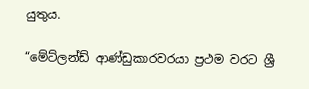යුතුය.

“මේට්ලන්ඩ් ආණ්ඩුකාරවරයා ප්‍රථම වරට ශ්‍රී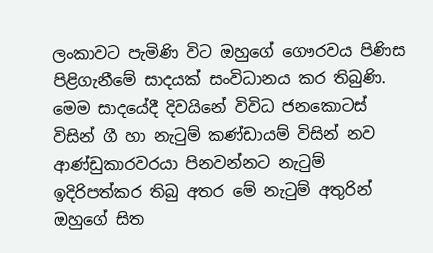ලංකාවට පැමිණි විට ඔහුගේ ගෞරවය පිණිස පිළිගැනීමේ සාදයක් සංවිධානය කර තිබුණි. මෙම සාදයේදී දිවයිනේ විවිධ ජනකොටස් විසින් ගී හා නැටුම් කණ්ඩායම් විසින් නව ආණ්ඩුකාරවරයා පිනවන්නට නැටුම් ඉදිරිපත්කර තිබු අතර මේ නැටුම් අතුරින් ඔහුගේ සිත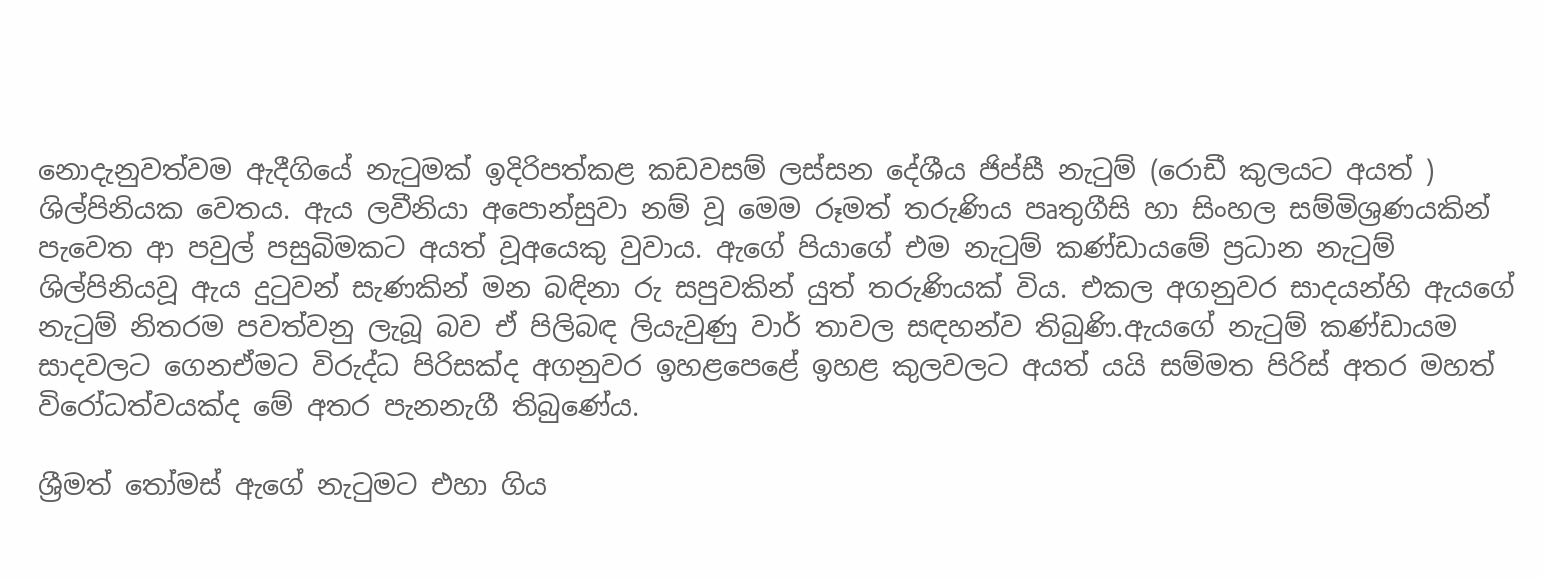නොදැනුවත්වම ඇදීගියේ නැටුමක් ඉදිරිපත්කළ කඩවසම් ලස්සන දේශීය ජිප්සී නැටුම් (රොඩී කුලයට අයත් ) ශිල්පිනියක වෙතය. ඇය ලවීනියා අපොන්සුවා නම් වූ මෙම රූමත් තරුණිය පෘතුගීසි හා සිංහල සම්මිශ්‍රණයකින් පැවෙත ආ පවුල් පසුබිමකට අයත් වූඅයෙකු වුවාය. ඇගේ පියාගේ එම නැටුම් කණ්ඩායමේ ප්‍රධාන නැටුම් ශිල්පිනියවූ ඇය දුටුවන් සැණකින් මන බඳිනා රු සපුවකින් යුත් තරුණියක් විය. එකල අගනුවර සාදයන්හි ඇයගේ නැටුම් නිතරම පවත්වනු ලැබූ බව ඒ පිලිබඳ ලියැවුණු වාර් තාවල සඳහන්ව තිබුණි.ඇයගේ නැටුම් කණ්ඩායම සාදවලට ගෙනඒමට විරුද්ධ පිරිසක්ද අගනුවර ඉහළපෙළේ ඉහළ කුලවලට අයත් යයි සම්මත පිරිස් අතර මහත් විරෝධත්වයක්ද මේ අතර පැනනැගී තිබුණේය.

ශ්‍රීමත් තෝමස් ඇගේ නැටුමට එහා ගිය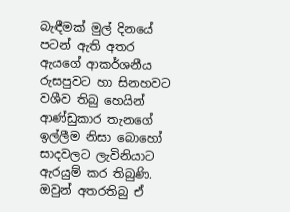බැඳීමක් මුල් දිනයේ පටන් ඇති අතර ඇයගේ ආකර්ශනීය රුසපුවට හා සිනහවට වශීව තිබු හෙයින් ආණ්ඩුකාර තැනගේ ඉල්ලීම නිසා බොහෝ සාදවලට ලැවිනියාට ඇරයුම් කර තිබුණි. ඔවුන් අතරතිබු ඒ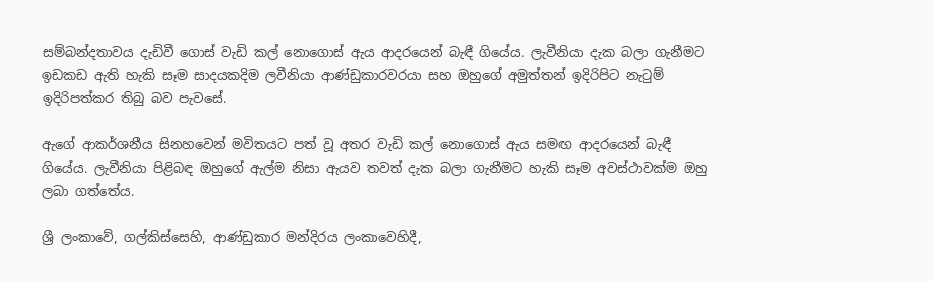සම්බන්දතාවය දැඩිවී ගොස් වැඩි කල් නොගොස් ඇය ආදරයෙන් බැඳී ගියේය. ලැවීනියා දැක බලා ගැනීමට ඉඩකඩ ඇති හැකි සෑම සාදයකදිම ලවීනියා ආණ්ඩුකාරවරයා සහ ඔහුගේ අමුත්තන් ඉදිරිපිට නැටුම් ඉදිරිපත්කර තිබු බව පැවසේ.

ඇගේ ආකර්ශනීය සිනහවෙන් මවිතයට පත් වූ අතර වැඩි කල් නොගොස් ඇය සමඟ ආදරයෙන් බැඳී ගියේය. ලැවීනියා පිළිබඳ ඔහුගේ ඇල්ම නිසා ඇයව තවත් දැක බලා ගැනීමට හැකි සෑම අවස්ථාවක්ම ඔහු ලබා ගත්තේය.

ශ්‍රී ලංකාවේ, ගල්කිස්සෙහි, ආණ්ඩුකාර මන්දිරය ලංකාවෙහිදී,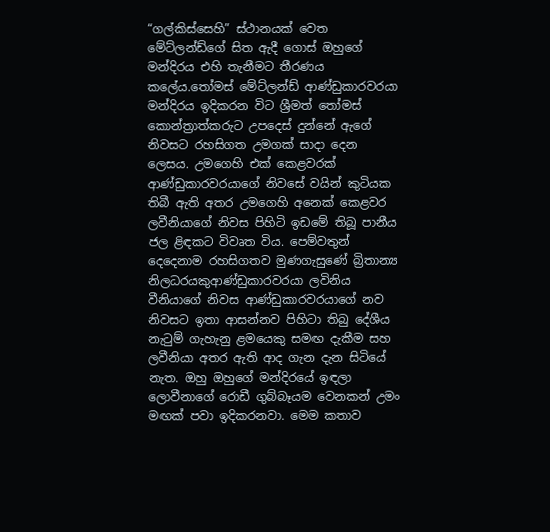“ගල්කිස්සෙහි” ස්ථානයක් වෙත මේට්ලන්ඩ්ගේ සිත ඇදී ගොස් ඔහුගේ මන්දිරය එහි තැනීමට තීරණය කලේය.තෝමස් මේට්ලන්ඩ් ආණ්ඩුකාරවරයා මන්දිරය ඉදිකරන විට ශ්‍රීමත් තෝමස් කොන්ත්‍රාත්කරුට උපදෙස් දුන්නේ ඇගේ නිවසට රහසිගත උමගක් සාදා දෙන ලෙසය. උමගෙහි එක් කෙළවරක් ආණ්ඩුකාරවරයාගේ නිවසේ වයින් කුටියක තිබී ඇති අතර උමගෙහි අනෙක් කෙළවර ලවීනියාගේ නිවස පිහිටි ඉඩමේ තිබූ පානීය ජල ළිඳකට විවෘත විය. පෙම්වතුන් දෙදෙනාම රහසිගතව මුණගැසුණේ බ්‍රිතාන්‍ය නිලධරයකුආණ්ඩුකාරවරයා ලවිනිය වීනියාගේ නිවස ආණ්ඩුකාරවරයාගේ නව නිවසට ඉතා ආසන්නව පිහිටා තිබු දේශීය නැටුම් ගැහැනු ළමයෙකු සමඟ දැකීම සහ ලවීනියා අතර ඇති ආද ගැන දැන සිටියේ නැත. ඔහු ඔහුගේ මන්දිරයේ ඉඳලා ලොවීනාගේ රොඩී ගුබ්බෑයම වෙනකන් උමං මඟක් පවා ඉදිකරනවා. මෙම කතාව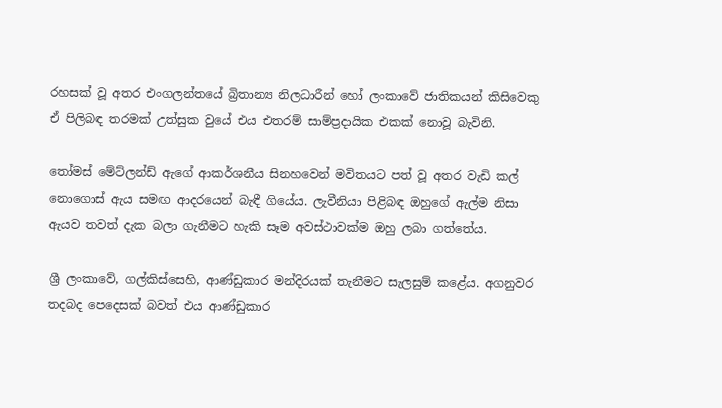රහසක් වූ අතර එංගලන්තයේ බ්‍රිතාන්‍ය නිලධාරීන් හෝ ලංකාවේ ජාතිකයන් කිසිවෙකු ඒ පිලිබඳ තරමක් උත්සුක වුයේ එය එතරම් සාම්ප්‍රදායික එකක් නොවූ බැවිනි.

තෝමස් මේට්ලන්ඩ් ඇගේ ආකර්ශනීය සිනහවෙන් මවිතයට පත් වූ අතර වැඩි කල් නොගොස් ඇය සමඟ ආදරයෙන් බැඳී ගියේය. ලැවීනියා පිළිබඳ ඔහුගේ ඇල්ම නිසා ඇයව තවත් දැක බලා ගැනීමට හැකි සෑම අවස්ථාවක්ම ඔහු ලබා ගත්තේය.

ශ්‍රී ලංකාවේ, ගල්කිස්සෙහි, ආණ්ඩුකාර මන්දිරයක් තැනීමට සැලසුම් කළේය. අගනුවර තදබද පෙදෙසක් බවත් එය ආණ්ඩුකාර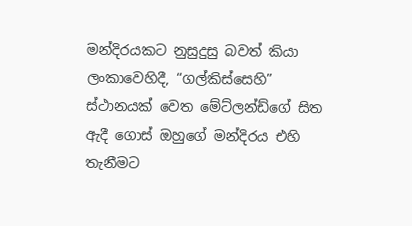මන්දිරයකට නුසුදුසු බවත් කියා ලංකාවෙහිදී, “ගල්කිස්සෙහි” ස්ථානයක් වෙත මේට්ලන්ඩ්ගේ සිත ඇදී ගොස් ඔහුගේ මන්දිරය එහි තැනීමට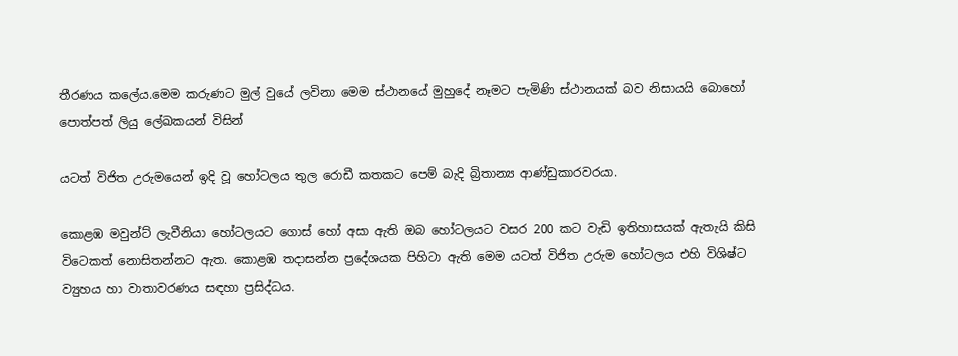තීරණය කලේය.මෙම කරුණට මුල් වුයේ ලවිනා මෙම ස්ථානයේ මුහුදේ නෑමට පැමිණි ස්ථානයක් බව නිසායයි බොහෝ පොත්පත් ලියු ලේඛකයන් විසින්

යටත් විජිත උරුමයෙන් ඉදි වූ හෝටලය තුල රොඩී කතකට පෙම් බැදි බ්‍රිතාන්‍ය ආණ්ඩුකාරවරයා.

කොළඹ මවුන්ට් ලැවීනියා හෝටලයට ගොස් හෝ අසා ඇති ඔබ හෝටලයට වසර 200 කට වැඩි ඉතිහාසයක් ඇතැයි කිසි විටෙකත් නොසිතන්නට ඇත. කොළඹ තදාසන්න ප්‍රදේශයක පිහිටා ඇති මෙම යටත් විජිත උරුම හෝටලය එහි විශිෂ්ට ව්‍යුහය හා වාතාවරණය සඳහා ප්‍රසිද්ධය.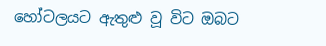හෝටලයට ඇතුළු වූ විට ඔබට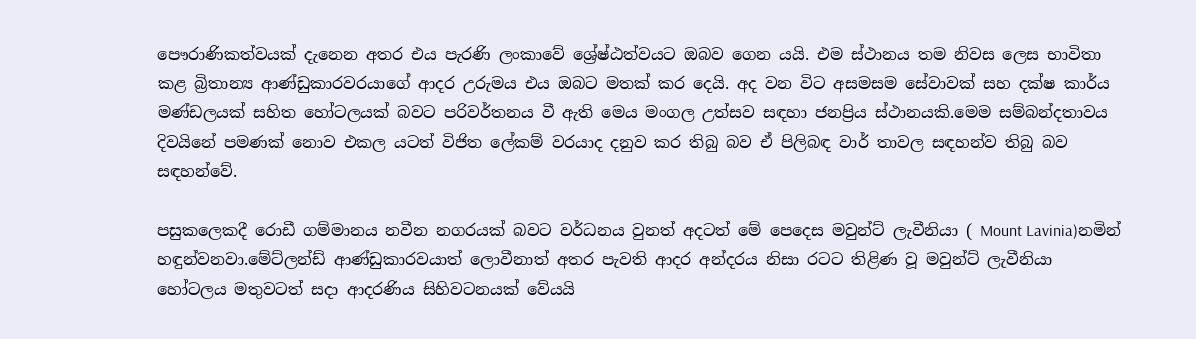පෞරාණිකත්වයක් දැනෙන අතර එය පැරණි ලංකාවේ ශ්‍රේෂ්ඨත්වයට ඔබව ගෙන යයි. එම ස්ථානය තම නිවස ලෙස භාවිතා කළ බ්‍රිතාන්‍ය ආණ්ඩුකාරවරයාගේ ආදර උරුමය එය ඔබට මතක් කර දෙයි. අද වන විට අසමසම සේවාවක් සහ දක්ෂ කාර්ය මණ්ඩලයක් සහිත හෝටලයක් බවට පරිවර්තනය වී ඇති මෙය මංගල උත්සව සඳහා ජනප්‍රිය ස්ථානයකි.මෙම සම්බන්දතාවය දිවයිනේ පමණක් නොව එකල යටත් විජිත ලේකම් වරයාද දනුව කර තිබු බව ඒ පිලිබඳ වාර් තාවල සඳහන්ව තිබු බව සඳහන්වේ.

පසුකලෙකදී රොඩී ගම්මානය නවීන නගරයක් බවට වර්ධනය වුනත් අදටත් මේ පෙදෙස මවුන්ට් ලැවීනියා ( Mount Lavinia)නමින් හඳුන්වනවා.මේට්ලන්ඩ් ආණ්ඩුකාරවයාත් ලොවීනාත් අතර පැවති ආදර අන්දරය නිසා රටට තිළිණ වූ මවුන්ට් ලැවීනියා හෝටලය මතුවටත් සදා ආදරණිය සිහිවටනයක් වේයයි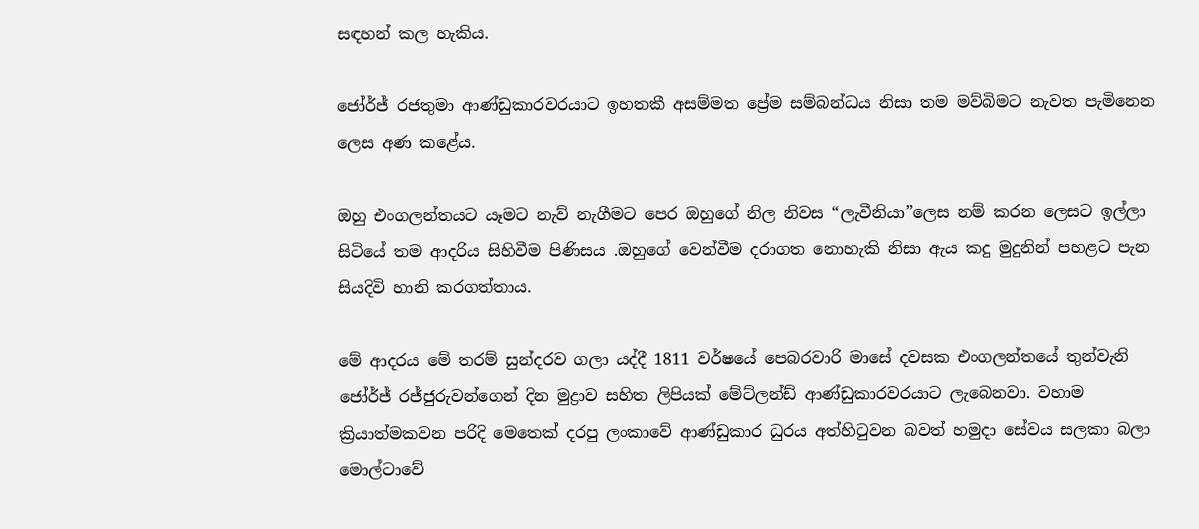සඳහන් කල හැකිය.

ජෝර්ජ් රජතුමා ආණ්ඩුකාරවරයාට ඉහතකී අසම්මත ප්‍රේම සම්බන්ධය නිසා තම මව්බිමට නැවත පැමිනෙන ලෙස අණ කළේය.

ඔහු එංගලන්තයට යෑමට නැව් නැගීමට පෙර ඔහුගේ නිල නිවස “ලැවීනියා”ලෙස නම් කරන ලෙසට ඉල්ලා සිටියේ තම ආදරිය සිහිවීම පිණිසය .ඔහුගේ වෙන්වීම දරාගත නොහැකි නිසා ඇය කදු මුදුනින් පහළට පැන සියදිවි හානි කරගත්තාය.

මේ ආදරය මේ තරම් සුන්දරව ගලා යද්දී 1811 වර්ෂයේ පෙබරවාරි මාසේ දවසක එංගලන්තයේ තුන්වැනි ජෝර්ජ් රජ්ජුරුවන්ගෙන් දින මුද්‍රාව සහිත ලිපියක් මේට්ලන්ඩ් ආණ්ඩුකාරවරයාට ලැබෙනවා. වහාම ක්‍රියාත්මකවන පරිදි මෙතෙක් දරපු ලංකාවේ ආණ්ඩුකාර ධුරය අත්හිටුවන බවත් හමුදා සේවය සලකා බලා මොල්ටාවේ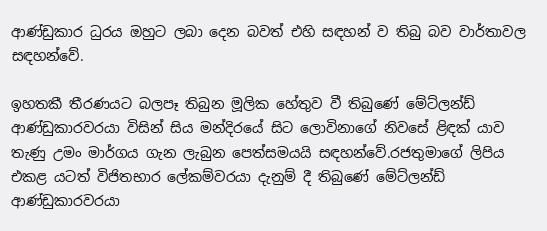ආණ්ඩුකාර ධුරය ඔහුට ලබා දෙන බවත් එහි සඳහන් ව තිබු බව වාර්තාවල සඳහන්වේ.

ඉහතකී තීරණයට බලපෑ තිබුන මූලික හේතුව වී තිබුණේ මේට්ලන්ඩ් ආණ්ඩුකාරවරයා විසින් සිය මන්දිරයේ සිට ලොවිනාගේ නිවසේ ළිඳක් යාව තැණු උමං මාර්ගය ගැන ලැබුන පෙත්සමයයි සඳහන්වේ.රජතුමාගේ ලිපිය එකළ යටත් විජිතභාර ලේකම්වරයා දැනුම් දී තිබුණේ මේට්ලන්ඩ් ආණ්ඩුකාරවරයා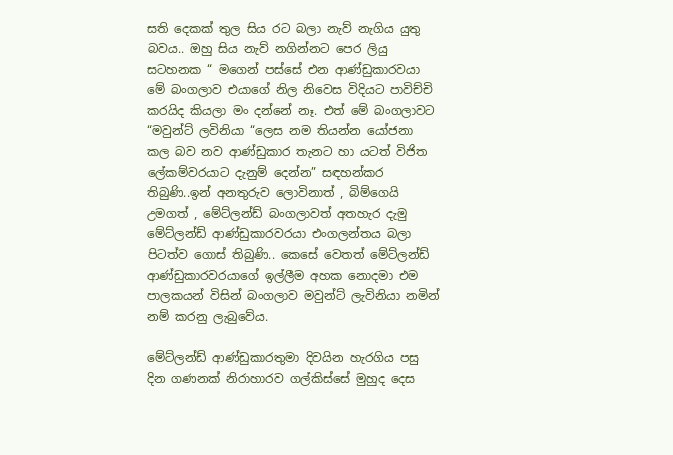සති දෙකක් තුල සිය රට බලා නැව් නැගිය යුතු බවය.. ඔහු සිය නැව් නගින්නට පෙර ලියු සටහනක “ මගෙන් පස්සේ එන ආණ්ඩුකාරවයා මේ බංගලාව එයාගේ නිල නිවෙස විදියට පාවිච්චි කරයිද කියලා මං දන්නේ නෑ. එත් මේ බංගලාවට “මවුන්ට් ලවිනියා “ලෙස නම තියන්න යෝජනා කල බව නව ආණ්ඩුකාර තැනට හා යටත් විජිත ලේකම්වරයාට දැනුම් දෙන්න” සඳහන්කර තිබුණි..ඉන් අනතුරුව ලොවිනාත් , බිම්ගෙයි උමගත් , මේට්ලන්ඩ් බංගලාවත් අතහැර දැමු මේට්ලන්ඩ් ආණ්ඩුකාරවරයා එංගලන්තය බලා පිටත්ව ගොස් තිබුණි.. කෙසේ වෙතත් මේට්ලන්ඩ් ආණ්ඩුකාරවරයාගේ ඉල්ලීම අහක නොදමා එම පාලකයන් විසින් බංගලාව මවුන්ට් ලැවිනියා නමින් නම් කරනු ලැබුවේය.

මේට්ලන්ඩ් ආණ්ඩුකාරතුමා දිවයින හැරගිය පසු දින ගණනක් නිරාහාරව ගල්කිස්සේ මුහුද දෙස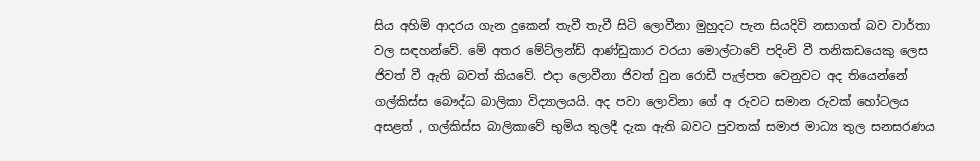සිය අහිමි ආදරය ගැන දුකෙන් තැවී තැවී සිටි ලොවීනා මුහුදට පැන සියදිවි නසාගත් බව වාර්තා වල සඳහන්වේ. මේ අතර මේට්ලන්ඩ් ආණ්ඩුකාර වරයා මොල්ටාවේ පදිංචි වී තනිකඩයෙකු ලෙස ජිවත් වී ඇති බවත් කියවේ. එදා ලොවීනා ජිවත් වුන රොඩී පැල්පත වෙනුවට අද තියෙන්නේ ගල්කිස්ස බෞද්ධ බාලිකා විද්‍යාලයයි. අද පවා ලොවිනා ගේ අ රුවට සමාන රුවක් හෝටලය අසළත් , ගල්කිස්ස බාලිකාවේ භුමිය තුලදී දැක ඇති බවට පුවතක් සමාජ මාධ්‍ය තුල සනසරණය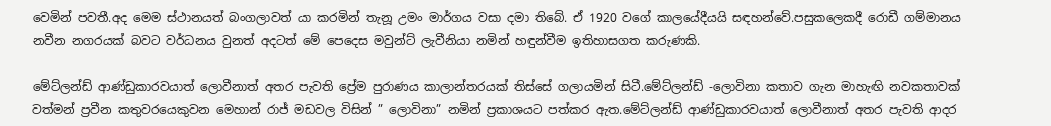වෙමින් පවතී.අද මෙම ස්ථානයත් බංගලාවත් යා කරමින් තැනූ උමං මාර්ගය වසා දමා තිබේ. ඒ 1920 වගේ කාලයේදීයයි සඳහන්වේ.පසුකලෙකදී රොඩී ගම්මානය නවීන නගරයක් බවට වර්ධනය වුනත් අදටත් මේ පෙදෙස මවුන්ට් ලැවීනියා නමින් හඳුන්වීම ඉතිහාසගත කරුණකි.

මේට්ලන්ඩ් ආණ්ඩුකාරවයාත් ලොවීනාත් අතර පැවති ප්‍රේම පුරාණය කාලාන්තරයක් තිස්සේ ගලායමින් සිටී.මේට්ලන්ඩ් -ලොවිනා කතාව ගැන මාහැඟි නවකතාවක් වත්මන් ප්‍රවීන කතුවරයෙකුවන මෙහාන් රාජ් මඩවල විසින් ” ලොවිනා” නමින් ප්‍රකාශයට පත්කර ඇත.මේට්ලන්ඩ් ආණ්ඩුකාරවයාත් ලොවීනාත් අතර පැවති ආදර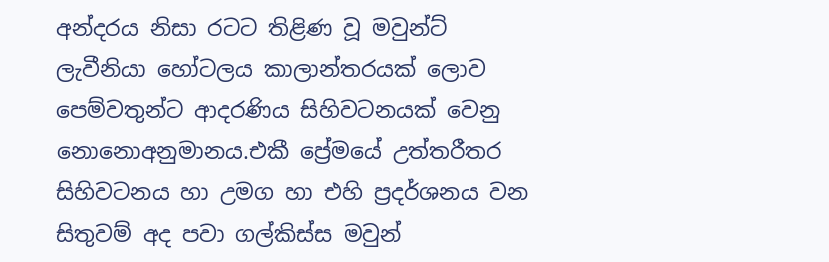අන්දරය නිසා රටට තිළිණ වූ මවුන්ට් ලැවීනියා හෝටලය කාලාන්තරයක් ලොව පෙම්වතුන්ට ආදරණිය සිහිවටනයක් වෙනු නොනොඅනුමානය.එකී ප්‍රේමයේ උත්තරීතර සිහිවටනය හා උමග හා එහි ප්‍රදර්ශනය වන සිතුවම් අද පවා ගල්කිස්ස මවුන්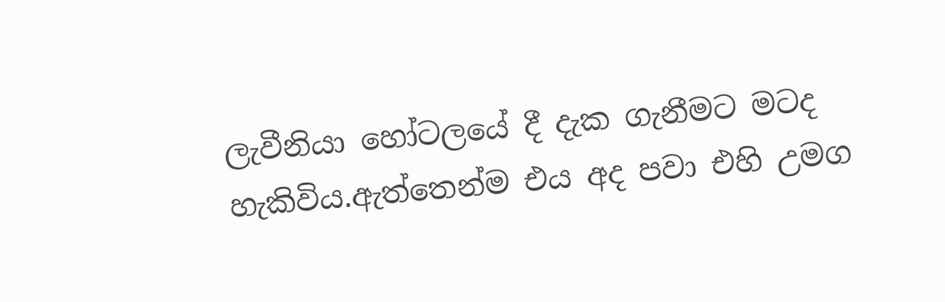ලැවීනියා හෝටලයේ දී දැක ගැනීමට මටද හැකිවිය.ඇත්තෙන්ම එය අද පවා එහි උමග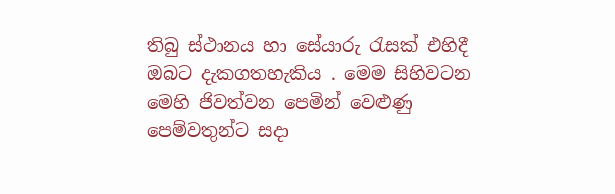තිබු ස්ථානය හා සේයාරු රැසක් එහිදී ඔබට දැකගතහැකිය . මෙම සිහිවටන මෙහි ජිවත්වන පෙමින් වෙළුණු පෙම්වතුන්ට සදා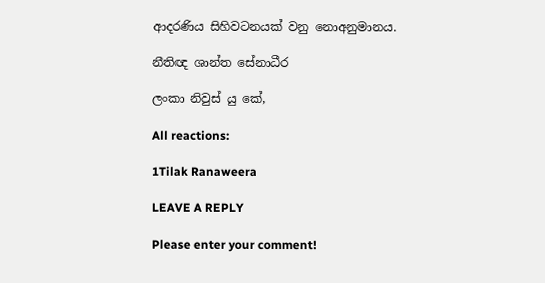ආදරණිය සිහිවටනයක් වනු නොඅනුමානය.

නීතිඥ ශාන්ත සේනාධීර

ලංකා නිවුස් යු කේ,

All reactions:

1Tilak Ranaweera

LEAVE A REPLY

Please enter your comment!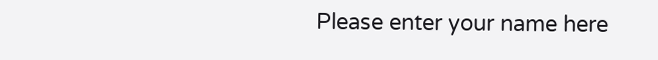Please enter your name here